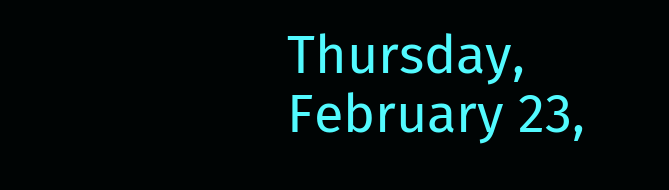Thursday, February 23,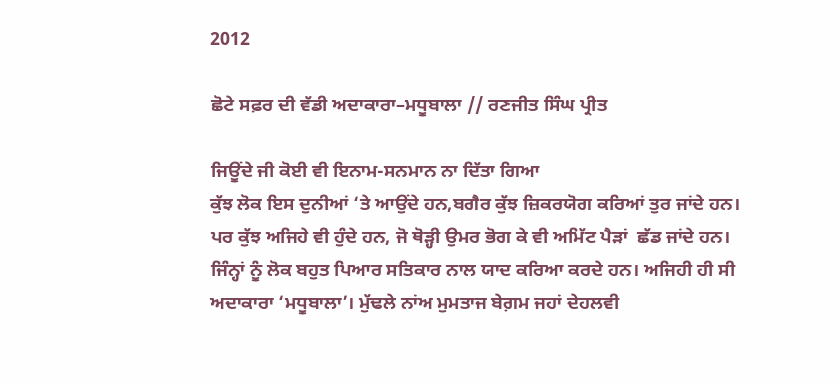2012

ਛੋਟੇ ਸਫ਼ਰ ਦੀ ਵੱਡੀ ਅਦਾਕਾਰਾ–ਮਧੂਬਾਲਾ // ਰਣਜੀਤ ਸਿੰਘ ਪ੍ਰੀਤ

ਜਿਊਂਦੇ ਜੀ ਕੋਈ ਵੀ ਇਨਾਮ-ਸਨਮਾਨ ਨਾ ਦਿੱਤਾ ਗਿਆ
ਕੁੱਝ ਲੋਕ ਇਸ ਦੁਨੀਆਂ ‘ਤੇ ਆਉਂਦੇ ਹਨ,ਬਗੈਰ ਕੁੱਝ ਜ਼ਿਕਰਯੋਗ ਕਰਿਆਂ ਤੁਰ ਜਾਂਦੇ ਹਨ। ਪਰ ਕੁੱਝ ਅਜਿਹੇ ਵੀ ਹੁੰਦੇ ਹਨ, ਜੋ ਥੋਡ਼੍ਹੀ ਉਮਰ ਭੋਗ ਕੇ ਵੀ ਅਮਿੱਟ ਪੈਡ਼ਾਂ  ਛੱਡ ਜਾਂਦੇ ਹਨ। ਜਿੰਨ੍ਹਾਂ ਨੂੰ ਲੋਕ ਬਹੁਤ ਪਿਆਰ ਸਤਿਕਾਰ ਨਾਲ ਯਾਦ ਕਰਿਆ ਕਰਦੇ ਹਨ। ਅਜਿਹੀ ਹੀ ਸੀ ਅਦਾਕਾਰਾ ‘ਮਧੂਬਾਲਾ’। ਮੁੱਢਲੇ ਨਾਂਅ ਮੁਮਤਾਜ ਬੇਗ਼ਮ ਜਹਾਂ ਦੇਹਲਵੀ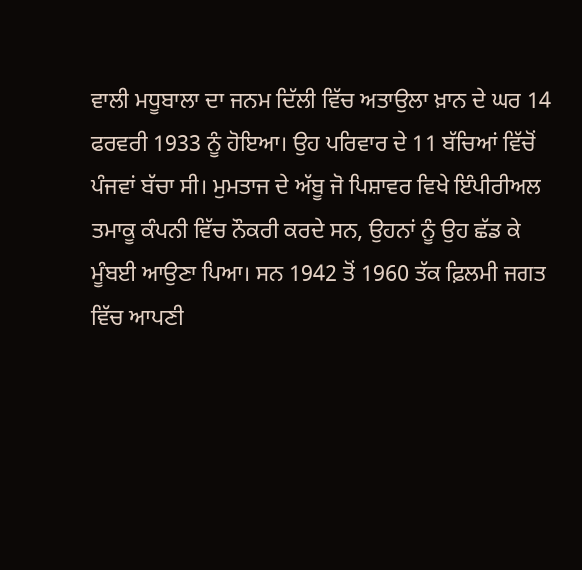ਵਾਲੀ ਮਧੂਬਾਲਾ ਦਾ ਜਨਮ ਦਿੱਲੀ ਵਿੱਚ ਅਤਾਉਲਾ ਖ਼ਾਨ ਦੇ ਘਰ 14 ਫਰਵਰੀ 1933 ਨੂੰ ਹੋਇਆ। ਉਹ ਪਰਿਵਾਰ ਦੇ 11 ਬੱਚਿਆਂ ਵਿੱਚੋਂ ਪੰਜਵਾਂ ਬੱਚਾ ਸੀ। ਮੁਮਤਾਜ ਦੇ ਅੱਬੂ ਜੋ ਪਿਸ਼ਾਵਰ ਵਿਖੇ ਇੰਪੀਰੀਅਲ ਤਮਾਕੂ ਕੰਪਨੀ ਵਿੱਚ ਨੌਕਰੀ ਕਰਦੇ ਸਨ, ਉਹਨਾਂ ਨੂੰ ਉਹ ਛੱਡ ਕੇ ਮੂੰਬਈ ਆਉਣਾ ਪਿਆ। ਸਨ 1942 ਤੋਂ 1960 ਤੱਕ ਫ਼ਿਲਮੀ ਜਗਤ ਵਿੱਚ ਆਪਣੀ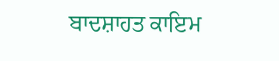ਬਾਦਸ਼ਾਹਤ ਕਾਇਮ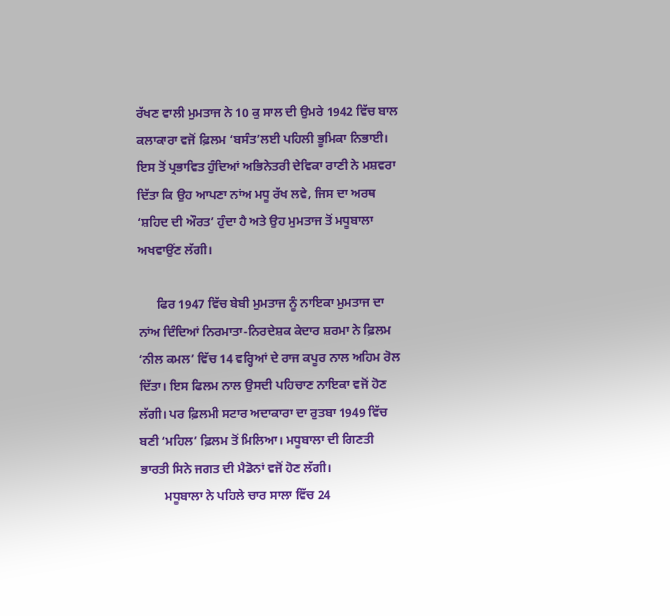ਰੱਖਣ ਵਾਲੀ ਮੁਮਤਾਜ ਨੇ 10 ਕੁ ਸਾਲ ਦੀ ਉਮਰੇ 1942 ਵਿੱਚ ਬਾਲ ਕਲਾਕਾਰਾ ਵਜੋਂ ਫ਼ਿਲਮ ‘ਬਸੰਤ’ਲਈ ਪਹਿਲੀ ਭੂਮਿਕਾ ਨਿਭਾਈ। ਇਸ ਤੋਂ ਪ੍ਰਭਾਵਿਤ ਹੁੰਦਿਆਂ ਅਭਿਨੇਤਰੀ ਦੇਵਿਕਾ ਰਾਣੀ ਨੇ ਮਸ਼ਵਰਾ ਦਿੱਤਾ ਕਿ ਉਹ ਆਪਣਾ ਨਾਂਅ ਮਧੂ ਰੱਖ ਲਵੇ, ਜਿਸ ਦਾ ਅਰਥ ‘ਸ਼ਹਿਦ ਦੀ ਔਰਤ’ ਹੁੰਦਾ ਹੈ ਅਤੇ ਉਹ ਮੁਮਤਾਜ ਤੋਂ ਮਧੂਬਾਲਾ ਅਖਵਾਉਂਣ ਲੱਗੀ।

      ਫਿਰ 1947 ਵਿੱਚ ਬੇਬੀ ਮੁਮਤਾਜ ਨੂੰ ਨਾਇਕਾ ਮੁਮਤਾਜ ਦਾ ਨਾਂਅ ਦਿੰਦਿਆਂ ਨਿਰਮਾਤਾ-ਨਿਰਦੇਸ਼ਕ ਕੇਦਾਰ ਸ਼ਰਮਾ ਨੇ ਫ਼ਿਲਮ ‘ਨੀਲ ਕਮਲ’ ਵਿੱਚ 14 ਵਰ੍ਹਿਆਂ ਦੇ ਰਾਜ ਕਪੂਰ ਨਾਲ ਅਹਿਮ ਰੋਲ ਦਿੱਤਾ। ਇਸ ਫਿਲਮ ਨਾਲ ਉਸਦੀ ਪਹਿਚਾਣ ਨਾਇਕਾ ਵਜੋਂ ਹੋਣ ਲੱਗੀ। ਪਰ ਫ਼ਿਲਮੀ ਸਟਾਰ ਅਦਾਕਾਰਾ ਦਾ ਰੁਤਬਾ 1949 ਵਿੱਚ ਬਣੀ ‘ਮਹਿਲ’ ਫ਼ਿਲਮ ਤੋਂ ਮਿਲਿਆ। ਮਧੂਬਾਲਾ ਦੀ ਗਿਣਤੀ ਭਾਰਤੀ ਸਿਨੇ ਜਗਤ ਦੀ ਮੈਡੋਨਾਂ ਵਜੋਂ ਹੋਣ ਲੱਗੀ।
        ਮਧੂਬਾਲਾ ਨੇ ਪਹਿਲੇ ਚਾਰ ਸਾਲਾ ਵਿੱਚ 24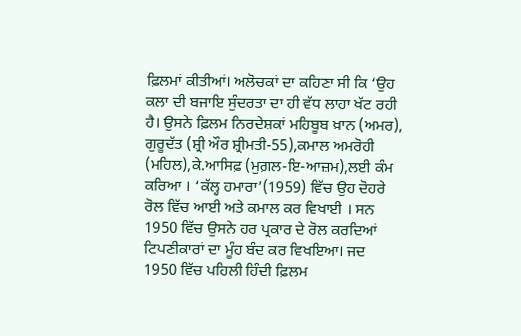ਫ਼ਿਲਮਾਂ ਕੀਤੀਆਂ। ਅਲੋਚਕਾਂ ਦਾ ਕਹਿਣਾ ਸੀ ਕਿ ‘ਉਹ ਕਲਾ ਦੀ ਬਜਾਇ ਸੁੰਦਰਤਾ ਦਾ ਹੀ ਵੱਧ ਲਾਹਾ ਖੱਟ ਰਹੀ ਹੈ। ਉਸਨੇ ਫ਼ਿਲਮ ਨਿਰਦੇਸ਼ਕਾਂ ਮਹਿਬੂਬ ਖ਼ਾਨ (ਅਮਰ), ਗੁਰੂਦੱਤ (ਸ਼੍ਰੀ ਔਰ ਸ਼੍ਰੀਮਤੀ-55),ਕਮਾਲ ਅਮਰੋਹੀ (ਮਹਿਲ),ਕੇ.ਆਸਿਫ਼ (ਮੁਗ਼ਲ-ਇ-ਆਜ਼ਮ),ਲਈ ਕੰਮ ਕਰਿਆ । ‘ਕੱਲ੍ਹ ਹਮਾਰਾ’(1959) ਵਿੱਚ ਉਹ ਦੋਹਰੇ ਰੋਲ ਵਿੱਚ ਆਈ ਅਤੇ ਕਮਾਲ ਕਰ ਵਿਖਾਈ । ਸਨ 1950 ਵਿੱਚ ਉਸਨੇ ਹਰ ਪ੍ਰਕਾਰ ਦੇ ਰੋਲ ਕਰਦਿਆਂ ਟਿਪਣੀਕਾਰਾਂ ਦਾ ਮੂੰਹ ਬੰਦ ਕਰ ਵਿਖਇਆ। ਜਦ 1950 ਵਿੱਚ ਪਹਿਲੀ ਹਿੰਦੀ ਫ਼ਿਲਮ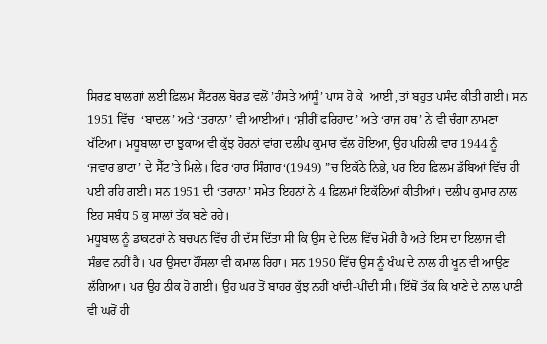ਸਿਰਫ਼ ਬਾਲਗਾਂ ਲਈ ਫ਼ਿਲਮ ਸੈਂਟਰਲ ਬੋਰਡ ਵਲੋਂ ’ਹੰਸਤੇ ਆਂਸੂੰ’ ਪਾਸ ਹੋ ਕੇ  ਆਈ ,ਤਾਂ ਬਹੁਤ ਪਸੰਦ ਕੀਤੀ ਗਈ। ਸਨ 1951 ਵਿੱਚ  ‘ਬਾਦਲ’ ਅਤੇ ‘ਤਰਾਨਾ’ ਵੀ ਆਈਆਂ। ‘ਸ਼ੀਰੀਂ ਫਰਿਹਾਦ’ ਅਤੇ ‘ਰਾਜ ਹਥ’ ਨੇ ਵੀ ਚੰਗਾ ਨਾਮਣਾ ਖੱਟਿਆ। ਮਧੂਬਾਲਾ ਦਾ ਝੁਕਾਅ ਵੀ ਕੁੱਝ ਹੋਰਨਾਂ ਵਾਂਗ ਦਲੀਪ ਕੁਮਾਰ ਵੱਲ ਹੋਇਆ, ਉਹ ਪਹਿਲੀ ਵਾਰ 1944 ਨੂੰ ‘ਜਵਾਰ ਭਾਟਾ’ ਦੇ ਸੈੱਟ’ਤੇ ਮਿਲੇ। ਫਿਰ ‘ਹਾਰ ਸਿੰਗਾਰ‘(1949) ”ਚ ਇਕੱਠੇ ਨਿਭੇ, ਪਰ ਇਹ ਫ਼ਿਲਮ ਡੱਬਿਆਂ ਵਿੱਚ ਹੀ ਪਈ ਰਹਿ ਗਈ। ਸਨ 1951 ਦੀ ‘ਤਰਾਨਾ’ ਸਮੇਤ ਇਹਨਾਂ ਨੇ 4 ਫ਼ਿਲਮਾਂ ਇਕੱਠਿਆਂ ਕੀਤੀਆਂ। ਦਲੀਪ ਕੁਮਾਰ ਨਾਲ ਇਹ ਸਬੰਧ 5 ਕੁ ਸਾਲਾਂ ਤੱਕ ਬਣੇ ਰਹੇ।
ਮਧੂਬਾਲ ਨੂੰ ਡਾਕਟਰਾਂ ਨੇ ਬਚਪਨ ਵਿੱਚ ਹੀ ਦੱਸ ਦਿੱਤਾ ਸੀ ਕਿ ਉਸ ਦੇ ਦਿਲ ਵਿੱਚ ਮੋਰੀ ਹੈ ਅਤੇ ਇਸ ਦਾ ਇਲਾਜ ਵੀ ਸੰਭਵ ਨਹੀਂ ਹੈ। ਪਰ ਉਸਦਾ ਹੌਂਸਲਾ ਵੀ ਕਮਾਲ ਰਿਹਾ। ਸਨ 1950 ਵਿੱਚ ਉਸ ਨੂੰ ਖੰਘ ਦੇ ਨਾਲ ਹੀ ਖੂਨ ਵੀ ਆਉਣ ਲੱਗਿਆ। ਪਰ ਉਹ ਠੀਕ ਹੋ ਗਈ। ਉਹ ਘਰ ਤੋਂ ਬਾਹਰ ਕੁੱਝ ਨਹੀਂ ਖਾਂਦੀ-ਪੀਂਦੀ ਸੀ। ਇੱਥੋਂ ਤੱਕ ਕਿ ਖਾਣੇ ਦੇ ਨਾਲ ਪਾਣੀ ਵੀ ਘਰੋਂ ਹੀ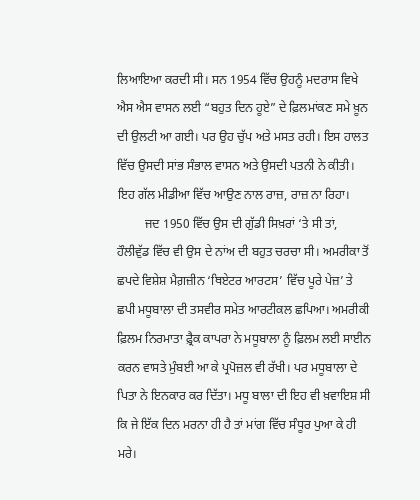ਲਿਆਇਆ ਕਰਦੀ ਸੀ। ਸਨ 1954 ਵਿੱਚ ਉਹਨੂੰ ਮਦਰਾਸ ਵਿਖੇ ਐਸ ਐਸ ਵਾਸਨ ਲਈ “ਬਹੁਤ ਦਿਨ ਹੂਏ” ਦੇ ਫ਼ਿਲਮਾਂਕਣ ਸਮੇ ਖ਼ੂਨ ਦੀ ਉਲਟੀ ਆ ਗਈ। ਪਰ ਉਹ ਚੁੱਪ ਅਤੇ ਮਸਤ ਰਹੀ। ਇਸ ਹਾਲਤ ਵਿੱਚ ਉਸਦੀ ਸਾਂਭ ਸੰਭਾਲ ਵਾਸਨ ਅਤੇ ਉਸਦੀ ਪਤਨੀ ਨੇ ਕੀਤੀ।  ਇਹ ਗੱਲ ਮੀਡੀਆ ਵਿੱਚ ਆਉਣ ਨਾਲ ਰਾਜ਼, ਰਾਜ਼ ਨਾ ਰਿਹਾ।
         ਜਦ 1950 ਵਿੱਚ ਉਸ ਦੀ ਗੁੱਡੀ ਸਿਖ਼ਰਾਂ ‘ਤੇ ਸੀ ਤਾਂ, ਹੌਲੀਵੁੱਡ ਵਿੱਚ ਵੀ ਉਸ ਦੇ ਨਾਂਅ ਦੀ ਬਹੁਤ ਚਰਚਾ ਸੀ। ਅਮਰੀਕਾ ਤੋਂ ਛਪਦੇ ਵਿਸ਼ੇਸ਼ ਮੈਗ਼ਜ਼ੀਨ ‘ਥਿਏਟਰ ਆਰਟਸ’ ਵਿੱਚ ਪੂਰੇ ਪੇਜ਼’ ਤੇ ਛਪੀ ਮਧੂਬਾਲਾ ਦੀ ਤਸਵੀਰ ਸਮੇਤ ਆਰਟੀਕਲ ਛਪਿਆ। ਅਮਰੀਕੀ ਫ਼ਿਲਮ ਨਿਰਮਾਤਾ ਫ਼੍ਰੈਕ ਕਾਪਰਾ ਨੇ ਮਧੂਬਾਲਾ ਨੂੰ ਫ਼ਿਲਮ ਲਈ ਸਾਈਨ ਕਰਨ ਵਾਸਤੇ ਮੁੰਬਈ ਆ ਕੇ ਪ੍ਰਪੋਜ਼ਲ ਵੀ ਰੱਖੀ। ਪਰ ਮਧੂਬਾਲਾ ਦੇ ਪਿਤਾ ਨੇ ਇਨਕਾਰ ਕਰ ਦਿੱਤਾ। ਮਧੂ ਬਾਲਾ ਦੀ ਇਹ ਵੀ ਖ਼ਵਾਇਸ਼ ਸੀ ਕਿ ਜੇ ਇੱਕ ਦਿਨ ਮਰਨਾ ਹੀ ਹੈ ਤਾਂ ਮਾਂਗ ਵਿੱਚ ਸੰਧੂਰ ਪੁਆ ਕੇ ਹੀ ਮਰੇ।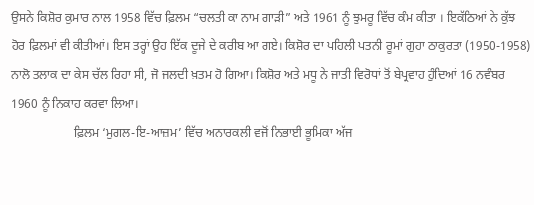ਉਸਨੇ ਕਿਸ਼ੋਰ ਕੁਮਾਰ ਨਾਲ 1958 ਵਿੱਚ ਫ਼ਿਲਮ “ਚਲਤੀ ਕਾ ਨਾਮ ਗਾਡ਼ੀ” ਅਤੇ 1961 ਨੂੰ ਝੁਮਰੂ ਵਿੱਚ ਕੰਮ ਕੀਤਾ । ਇਕੱਠਿਆਂ ਨੇ ਕੁੱਝ ਹੋਰ ਫ਼ਿਲਮਾਂ ਵੀ ਕੀਤੀਆਂ। ਇਸ ਤਰ੍ਹਾਂ ਉਹ ਇੱਕ ਦੂਜੇ ਦੇ ਕਰੀਬ ਆ ਗਏ। ਕਿਸ਼ੋਰ ਦਾ ਪਹਿਲੀ ਪਤਨੀ ਰੂਮਾਂ ਗੁਹਾ ਠਾਕੁਰਤਾ (1950-1958) ਨਾਲੋ ਤਲਾਕ ਦਾ ਕੇਸ ਚੱਲ ਰਿਹਾ ਸੀ, ਜੋ ਜਲਦੀ ਖ਼ਤਮ ਹੋ ਗਿਆ। ਕਿਸ਼ੋਰ ਅਤੇ ਮਧੂ ਨੇ ਜਾਤੀ ਵਿਰੋਧਾਂ ਤੋਂ ਬੇਪ੍ਰਵਾਹ ਹੁੰਦਿਆਂ 16 ਨਵੰਬਰ 1960 ਨੂੰ ਨਿਕਾਹ ਕਰਵਾ ਲਿਆ।
                    ਫ਼ਿਲਮ ‘ਮੁਗਲ-ਇ-ਆਜ਼ਮ’ ਵਿੱਚ ਅਨਾਰਕਲੀ ਵਜੋਂ ਨਿਭਾਈ ਭੂਮਿਕਾ ਅੱਜ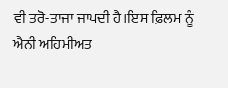ਵੀ ਤਰੋ-ਤਾਜਾ ਜਾਪਦੀ ਹੈ।ਇਸ ਫ਼ਿਲਮ ਨੂੰ ਐਨੀ ਅਹਿਮੀਅਤ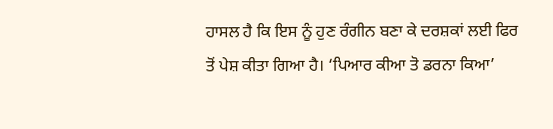ਹਾਸਲ ਹੈ ਕਿ ਇਸ ਨੂੰ ਹੁਣ ਰੰਗੀਨ ਬਣਾ ਕੇ ਦਰਸ਼ਕਾਂ ਲਈ ਫਿਰ ਤੋਂ ਪੇਸ਼ ਕੀਤਾ ਗਿਆ ਹੈ। ‘ਪਿਆਰ ਕੀਆ ਤੋ ਡਰਨਾ ਕਿਆ’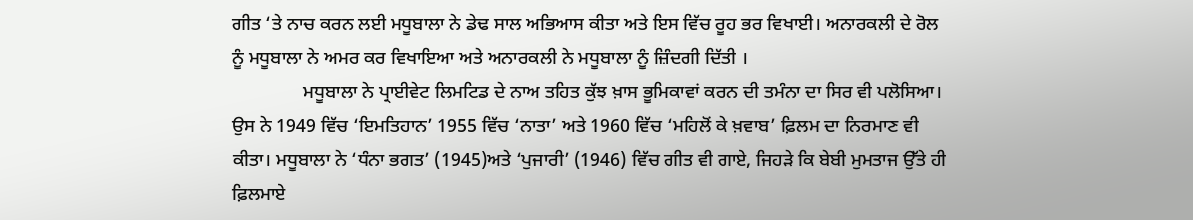ਗੀਤ ‘ਤੇ ਨਾਚ ਕਰਨ ਲਈ ਮਧੂਬਾਲਾ ਨੇ ਡੇਢ ਸਾਲ ਅਭਿਆਸ ਕੀਤਾ ਅਤੇ ਇਸ ਵਿੱਚ ਰੂਹ ਭਰ ਵਿਖਾਈ। ਅਨਾਰਕਲੀ ਦੇ ਰੋਲ ਨੂੰ ਮਧੂਬਾਲਾ ਨੇ ਅਮਰ ਕਰ ਵਿਖਾਇਆ ਅਤੇ ਅਨਾਰਕਲੀ ਨੇ ਮਧੂਬਾਲਾ ਨੂੰ ਜ਼ਿੰਦਗੀ ਦਿੱਤੀ ।
               ਮਧੂਬਾਲਾ ਨੇ ਪ੍ਰਾਈਵੇਟ ਲਿਮਟਿਡ ਦੇ ਨਾਅ ਤਹਿਤ ਕੁੱਝ ਖ਼ਾਸ ਭੂਮਿਕਾਵਾਂ ਕਰਨ ਦੀ ਤਮੰਨਾ ਦਾ ਸਿਰ ਵੀ ਪਲੋਸਿਆ। ਉਸ ਨੇ 1949 ਵਿੱਚ ‘ਇਮਤਿਹਾਨ’ 1955 ਵਿੱਚ ‘ਨਾਤਾ’ ਅਤੇ 1960 ਵਿੱਚ ‘ਮਹਿਲੋਂ ਕੇ ਖ਼ਵਾਬ’ ਫ਼ਿਲਮ ਦਾ ਨਿਰਮਾਣ ਵੀ ਕੀਤਾ। ਮਧੂਬਾਲਾ ਨੇ ‘ਧੰਨਾ ਭਗਤ’ (1945)ਅਤੇ ‘ਪੁਜਾਰੀ’ (1946) ਵਿੱਚ ਗੀਤ ਵੀ ਗਾਏ, ਜਿਹਡ਼ੇ ਕਿ ਬੇਬੀ ਮੁਮਤਾਜ ਉੱਤੇ ਹੀ ਫ਼ਿਲਮਾਏ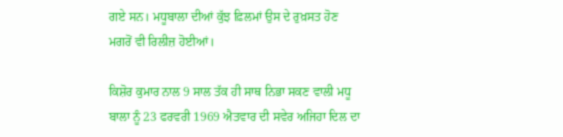ਗਏ ਸਨ। ਮਧੂਬਾਲਾ ਦੀਆਂ ਕੁੱਝ ਫ਼ਿਲਮਾਂ ਉਸ ਦੇ ਰੁਖ਼ਸਤ ਹੋਣ ਮਗਰੋਂ ਵੀ ਰਿਲੀਜ਼ ਹੋਈਆਂ।

ਕਿਸ਼ੋਰ ਕੁਮਾਰ ਨਾਲ 9 ਸਾਲ ਤੱਕ ਹੀ ਸਾਥ ਨਿਭਾ ਸਕਣ ਵਾਲੀ ਮਧੂ ਬਾਲਾ ਨੂੰ 23 ਫਰਵਰੀ 1969 ਐਤਵਾਰ ਦੀ ਸਵੇਰ ਅਜਿਹਾ ਦਿਲ ਦਾ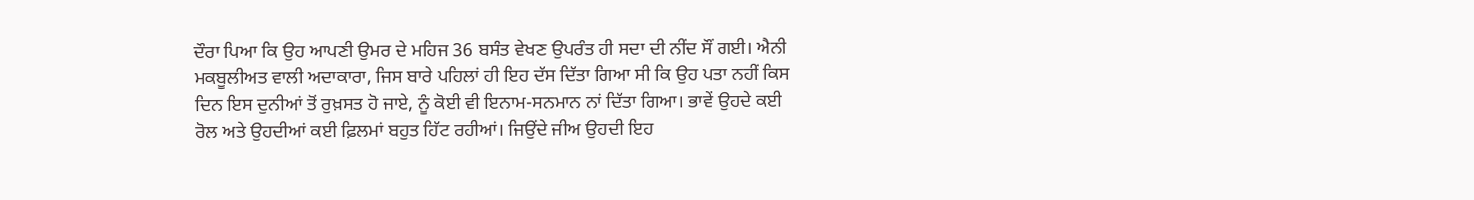ਦੌਰਾ ਪਿਆ ਕਿ ਉਹ ਆਪਣੀ ਉਮਰ ਦੇ ਮਹਿਜ 36 ਬਸੰਤ ਵੇਖਣ ਉਪਰੰਤ ਹੀ ਸਦਾ ਦੀ ਨੀਂਦ ਸੌਂ ਗਈ। ਐਨੀ ਮਕਬੂਲੀਅਤ ਵਾਲੀ ਅਦਾਕਾਰਾ, ਜਿਸ ਬਾਰੇ ਪਹਿਲਾਂ ਹੀ ਇਹ ਦੱਸ ਦਿੱਤਾ ਗਿਆ ਸੀ ਕਿ ਉਹ ਪਤਾ ਨਹੀਂ ਕਿਸ ਦਿਨ ਇਸ ਦੁਨੀਆਂ ਤੋਂ ਰੁਖ਼ਸਤ ਹੋ ਜਾਏ, ਨੂੰ ਕੋਈ ਵੀ ਇਨਾਮ-ਸਨਮਾਨ ਨਾਂ ਦਿੱਤਾ ਗਿਆ। ਭਾਵੇਂ ਉਹਦੇ ਕਈ ਰੋਲ ਅਤੇ ਉਹਦੀਆਂ ਕਈ ਫ਼ਿਲਮਾਂ ਬਹੁਤ ਹਿੱਟ ਰਹੀਆਂ। ਜਿਉਂਦੇ ਜੀਅ ਉਹਦੀ ਇਹ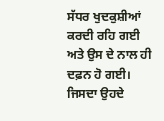ਸੱਧਰ ਖੁਦਕੁਸ਼ੀਆਂ ਕਰਦੀ ਰਹਿ ਗਈ ਅਤੇ ਉਸ ਦੇ ਨਾਲ ਹੀ ਦਫ਼ਨ ਹੋ ਗਈ। ਜਿਸਦਾ ਉਹਦੇ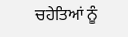ਚਹੇਤਿਆਂ ਨੂੰ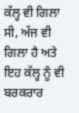ਕੱਲ੍ਹ ਵੀ ਗਿਲਾ ਸੀ, ਅੱਜ ਵੀ ਗਿਲਾ ਹੈ ਅਤੇ ਇਹ ਕੱਲ੍ਹ ਨੂੰ ਵੀ ਬਰਕਰਾਰ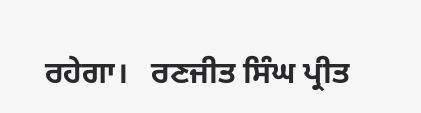ਰਹੇਗਾ।   ਰਣਜੀਤ ਸਿੰਘ ਪ੍ਰੀਤ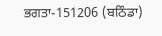ਭਗਤਾ-151206 (ਬਠਿੰਡਾ)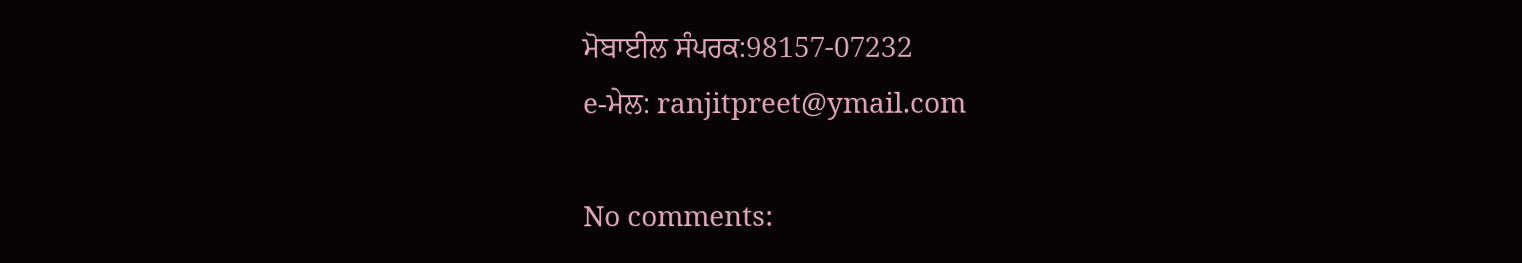ਮੋਬਾਈਲ ਸੰਪਰਕ:98157-07232
e-ਮੇਲ: ranjitpreet@ymail.com

No comments: